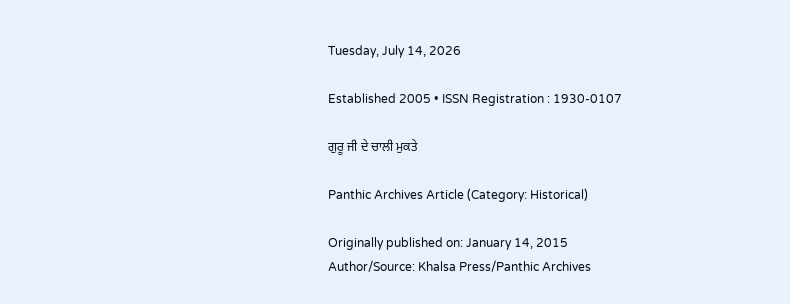Tuesday, July 14, 2026

Established 2005 • ISSN Registration : 1930-0107

ਗੁਰੂ ਜੀ ਦੇ ਚਾਲੀ ਮੁਕਤੇ

Panthic Archives Article (Category: Historical)

Originally published on: January 14, 2015
Author/Source: Khalsa Press/Panthic Archives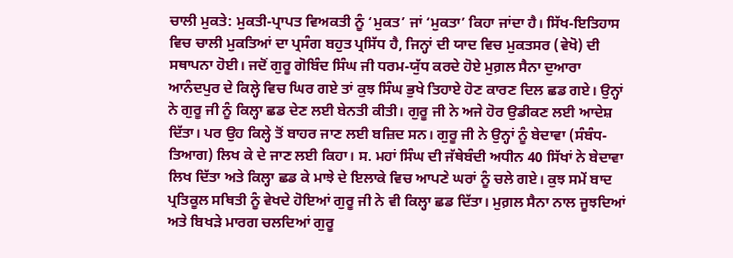ਚਾਲੀ ਮੁਕਤੇ: ਮੁਕਤੀ-ਪ੍ਰਾਪਤ ਵਿਅਕਤੀ ਨੂੰ ‘ਮੁਕਤ’ ਜਾਂ ‘ਮੁਕਤਾ’ ਕਿਹਾ ਜਾਂਦਾ ਹੈ। ਸਿੱਖ-ਇਤਿਹਾਸ ਵਿਚ ਚਾਲੀ ਮੁਕਤਿਆਂ ਦਾ ਪ੍ਰਸੰਗ ਬਹੁਤ ਪ੍ਰਸਿੱਧ ਹੈ, ਜਿਨ੍ਹਾਂ ਦੀ ਯਾਦ ਵਿਚ ਮੁਕਤਸਰ (ਵੇਖੋ) ਦੀ ਸਥਾਪਨਾ ਹੋਈ। ਜਦੋਂ ਗੁਰੂ ਗੋਬਿੰਦ ਸਿੰਘ ਜੀ ਧਰਮ-ਯੁੱਧ ਕਰਦੇ ਹੋਏ ਮੁਗ਼ਲ ਸੈਨਾ ਦੁਆਰਾ ਆਨੰਦਪੁਰ ਦੇ ਕਿਲ੍ਹੇ ਵਿਚ ਘਿਰ ਗਏ ਤਾਂ ਕੁਝ ਸਿੰਘ ਭੁਖੇ ਤਿਹਾਏ ਹੋਣ ਕਾਰਣ ਦਿਲ ਛਡ ਗਏ। ਉਨ੍ਹਾਂ ਨੇ ਗੁਰੂ ਜੀ ਨੂੰ ਕਿਲ੍ਹਾ ਛਡ ਦੇਣ ਲਈ ਬੇਨਤੀ ਕੀਤੀ। ਗੁਰੂ ਜੀ ਨੇ ਅਜੇ ਹੋਰ ਉਡੀਕਣ ਲਈ ਆਦੇਸ਼ ਦਿੱਤਾ। ਪਰ ਉਹ ਕਿਲ੍ਹੇ ਤੋਂ ਬਾਹਰ ਜਾਣ ਲਈ ਬਜ਼ਿਦ ਸਨ। ਗੁਰੂ ਜੀ ਨੇ ਉਨ੍ਹਾਂ ਨੂੰ ਬੇਦਾਵਾ (ਸੰਬੰਧ-ਤਿਆਗ) ਲਿਖ ਕੇ ਦੇ ਜਾਣ ਲਈ ਕਿਹਾ। ਸ. ਮਹਾਂ ਸਿੰਘ ਦੀ ਜੱਥੇਬੰਦੀ ਅਧੀਨ 40 ਸਿੱਖਾਂ ਨੇ ਬੇਦਾਵਾ ਲਿਖ ਦਿੱਤਾ ਅਤੇ ਕਿਲ੍ਹਾ ਛਡ ਕੇ ਮਾਝੇ ਦੇ ਇਲਾਕੇ ਵਿਚ ਆਪਣੇ ਘਰਾਂ ਨੂੰ ਚਲੇ ਗਏ। ਕੁਝ ਸਮੇਂ ਬਾਦ ਪ੍ਰਤਿਕੂਲ ਸਥਿਤੀ ਨੂੰ ਵੇਖਦੇ ਹੋਇਆਂ ਗੁਰੂ ਜੀ ਨੇ ਵੀ ਕਿਲ੍ਹਾ ਛਡ ਦਿੱਤਾ। ਮੁਗ਼ਲ ਸੈਨਾ ਨਾਲ ਜੂਝਦਿਆਂ ਅਤੇ ਬਿਖੜੇ ਮਾਰਗ ਚਲਦਿਆਂ ਗੁਰੂ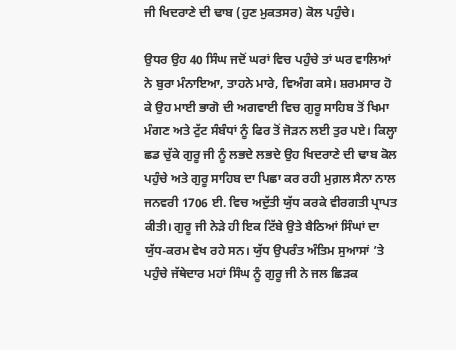ਜੀ ਖਿਦਰਾਣੇ ਦੀ ਢਾਬ (ਹੁਣ ਮੁਕਤਸਰ) ਕੋਲ ਪਹੁੰਚੇ।

ਉਧਰ ਉਹ 40 ਸਿੰਘ ਜਦੋਂ ਘਰਾਂ ਵਿਚ ਪਹੁੰਚੇ ਤਾਂ ਘਰ ਵਾਲਿਆਂ ਨੇ ਬੁਰਾ ਮੰਨਾਇਆ, ਤਾਹਨੇ ਮਾਰੇ, ਵਿਅੰਗ ਕਸੇ। ਸ਼ਰਮਸਾਰ ਹੋ ਕੇ ਉਹ ਮਾਈ ਭਾਗੋ ਦੀ ਅਗਵਾਈ ਵਿਚ ਗੁਰੂ ਸਾਹਿਬ ਤੋਂ ਖਿਮਾ ਮੰਗਣ ਅਤੇ ਟੁੱਟ ਸੰਬੰਧਾਂ ਨੂੰ ਫਿਰ ਤੋਂ ਜੋੜਨ ਲਈ ਤੁਰ ਪਏ। ਕਿਲ੍ਹਾ ਛਡ ਚੁੱਕੇ ਗੁਰੂ ਜੀ ਨੂੰ ਲਭਦੇ ਲਭਦੇ ਉਹ ਖਿਦਰਾਣੇ ਦੀ ਢਾਬ ਕੋਲ ਪਹੁੰਚੇ ਅਤੇ ਗੁਰੂ ਸਾਹਿਬ ਦਾ ਪਿਛਾ ਕਰ ਰਹੀ ਮੁਗ਼ਲ ਸੈਨਾ ਨਾਲ ਜਨਵਰੀ 1706 ਈ. ਵਿਚ ਅਦੁੱਤੀ ਯੁੱਧ ਕਰਕੇ ਵੀਰਗਤੀ ਪ੍ਰਾਪਤ ਕੀਤੀ। ਗੁਰੂ ਜੀ ਨੇੜੇ ਹੀ ਇਕ ਟਿੱਬੇ ਉਤੇ ਬੈਠਿਆਂ ਸਿੰਘਾਂ ਦਾ ਯੁੱਧ-ਕਰਮ ਵੇਖ ਰਹੇ ਸਨ। ਯੁੱਧ ਉਪਰੰਤ ਅੰਤਿਮ ਸੁਆਸਾਂ ’ਤੇ ਪਹੁੰਚੇ ਜੱਥੇਦਾਰ ਮਹਾਂ ਸਿੰਘ ਨੂੰ ਗੁਰੂ ਜੀ ਨੇ ਜਲ ਛਿੜਕ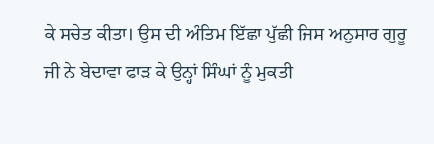ਕੇ ਸਚੇਤ ਕੀਤਾ। ਉਸ ਦੀ ਅੰਤਿਮ ਇੱਛਾ ਪੁੱਛੀ ਜਿਸ ਅਨੁਸਾਰ ਗੁਰੂ ਜੀ ਨੇ ਬੇਦਾਵਾ ਫਾੜ ਕੇ ਉਨ੍ਹਾਂ ਸਿੰਘਾਂ ਨੂੰ ਮੁਕਤੀ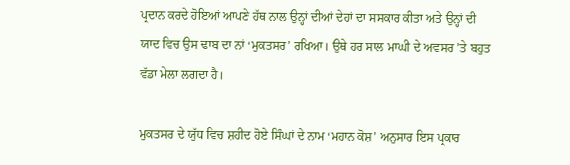ਪ੍ਰਦਾਨ ਕਰਦੇ ਹੋਇਆਂ ਆਪਣੇ ਹੱਥ ਨਾਲ ਉਨ੍ਹਾਂ ਦੀਆਂ ਦੇਹਾਂ ਦਾ ਸਸਕਾਰ ਕੀਤਾ ਅਤੇ ਉਨ੍ਹਾਂ ਦੀ ਯਾਦ ਵਿਚ ਉਸ ਢਾਬ ਦਾ ਨਾਂ ‘ਮੁਕਤਸਰ’ ਰਖਿਆ। ਉਥੇ ਹਰ ਸਾਲ ਮਾਘੀ ਦੇ ਅਵਸਰ ’ਤੇ ਬਹੁਤ ਵੱਡਾ ਮੇਲਾ ਲਗਦਾ ਹੈ।

ਮੁਕਤਸਰ ਦੇ ਯੁੱਧ ਵਿਚ ਸ਼ਹੀਦ ਹੋਏ ਸਿੰਘਾਂ ਦੇ ਨਾਮ ‘ਮਹਾਨ ਕੋਸ਼’ ਅਨੁਸਾਰ ਇਸ ਪ੍ਰਕਾਰ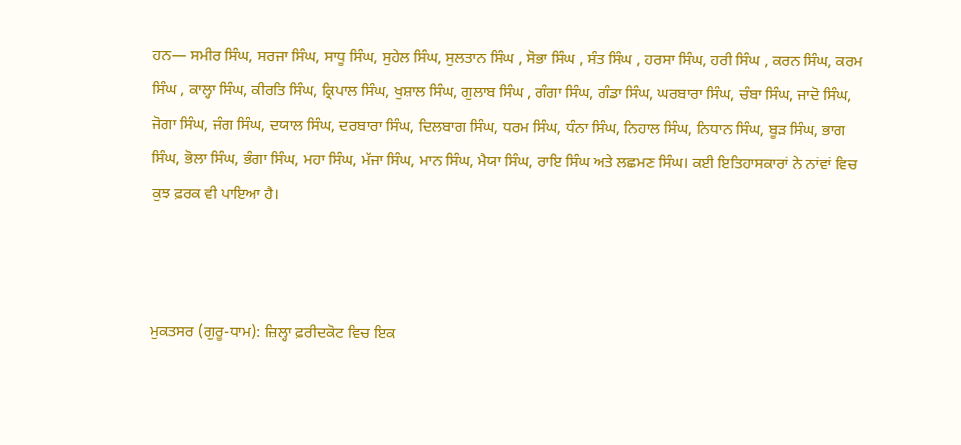ਹਨ— ਸਮੀਰ ਸਿੰਘ, ਸਰਜਾ ਸਿੰਘ, ਸਾਧੂ ਸਿੰਘ, ਸੁਹੇਲ ਸਿੰਘ, ਸੁਲਤਾਨ ਸਿੰਘ , ਸੋਭਾ ਸਿੰਘ , ਸੰਤ ਸਿੰਘ , ਹਰਸਾ ਸਿੰਘ, ਹਰੀ ਸਿੰਘ , ਕਰਨ ਸਿੰਘ, ਕਰਮ ਸਿੰਘ , ਕਾਲ੍ਹਾ ਸਿੰਘ, ਕੀਰਤਿ ਸਿੰਘ, ਕ੍ਰਿਪਾਲ ਸਿੰਘ, ਖੁਸ਼ਾਲ ਸਿੰਘ, ਗੁਲਾਬ ਸਿੰਘ , ਗੰਗਾ ਸਿੰਘ, ਗੰਡਾ ਸਿੰਘ, ਘਰਬਾਰਾ ਸਿੰਘ, ਚੰਬਾ ਸਿੰਘ, ਜਾਦੋ ਸਿੰਘ, ਜੋਗਾ ਸਿੰਘ, ਜੰਗ ਸਿੰਘ, ਦਯਾਲ ਸਿੰਘ, ਦਰਬਾਰਾ ਸਿੰਘ, ਦਿਲਬਾਗ ਸਿੰਘ, ਧਰਮ ਸਿੰਘ, ਧੰਨਾ ਸਿੰਘ, ਨਿਹਾਲ ਸਿੰਘ, ਨਿਧਾਨ ਸਿੰਘ, ਬੂੜ ਸਿੰਘ, ਭਾਗ ਸਿੰਘ, ਭੋਲਾ ਸਿੰਘ, ਭੰਗਾ ਸਿੰਘ, ਮਹਾ ਸਿੰਘ, ਮੱਜਾ ਸਿੰਘ, ਮਾਨ ਸਿੰਘ, ਮੈਯਾ ਸਿੰਘ, ਰਾਇ ਸਿੰਘ ਅਤੇ ਲਛਮਣ ਸਿੰਘ। ਕਈ ਇਤਿਹਾਸਕਾਰਾਂ ਨੇ ਨਾਂਵਾਂ ਵਿਚ ਕੁਝ ਫ਼ਰਕ ਵੀ ਪਾਇਆ ਹੈ।



ਮੁਕਤਸਰ (ਗੁਰੂ-ਧਾਮ): ਜ਼ਿਲ੍ਹਾ ਫ਼ਰੀਦਕੋਟ ਵਿਚ ਇਕ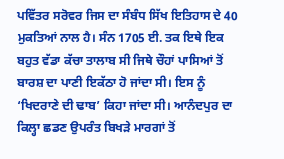ਪਵਿੱਤਰ ਸਰੋਵਰ ਜਿਸ ਦਾ ਸੰਬੰਧ ਸਿੱਖ ਇਤਿਹਾਸ ਦੇ 40 ਮੁਕਤਿਆਂ ਨਾਲ ਹੈ। ਸੰਨ 1705 ਈ. ਤਕ ਇਥੇ ਇਕ ਬਹੁਤ ਵੱਡਾ ਕੱਚਾ ਤਾਲਾਬ ਸੀ ਜਿਥੇ ਚੌਹਾਂ ਪਾਸਿਆਂ ਤੋਂ ਬਾਰਸ਼ ਦਾ ਪਾਣੀ ਇਕੱਠਾ ਹੋ ਜਾਂਦਾ ਸੀ। ਇਸ ਨੂੰ ‘ਖਿਦਰਾਣੇ ਦੀ ਢਾਬ’ ਕਿਹਾ ਜਾਂਦਾ ਸੀ। ਆਨੰਦਪੁਰ ਦਾ ਕਿਲ੍ਹਾ ਛਡਣ ਉਪਰੰਤ ਬਿਖੜੇ ਮਾਰਗਾਂ ਤੋਂ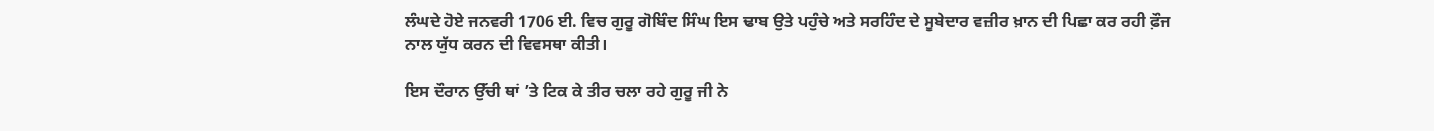ਲੰਘਦੇ ਹੋਏ ਜਨਵਰੀ 1706 ਈ. ਵਿਚ ਗੁਰੂ ਗੋਬਿੰਦ ਸਿੰਘ ਇਸ ਢਾਬ ਉਤੇ ਪਹੁੰਚੇ ਅਤੇ ਸਰਹਿੰਦ ਦੇ ਸੂਬੇਦਾਰ ਵਜ਼ੀਰ ਖ਼ਾਨ ਦੀ ਪਿਛਾ ਕਰ ਰਹੀ ਫ਼ੌਜ ਨਾਲ ਯੁੱਧ ਕਰਨ ਦੀ ਵਿਵਸਥਾ ਕੀਤੀ।

ਇਸ ਦੌਰਾਨ ਉੱਚੀ ਥਾਂ ’ਤੇ ਟਿਕ ਕੇ ਤੀਰ ਚਲਾ ਰਹੇ ਗੁਰੂ ਜੀ ਨੇ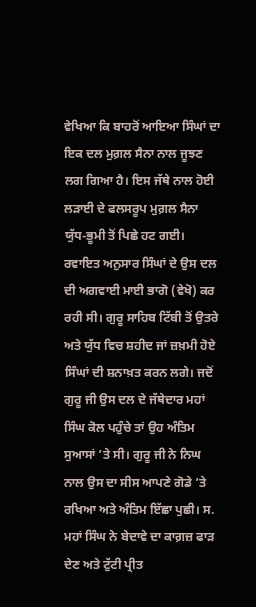ਵੇਖਿਆ ਕਿ ਬਾਹਰੋਂ ਆਇਆ ਸਿੰਘਾਂ ਦਾ ਇਕ ਦਲ ਮੁਗ਼ਲ ਸੈਨਾ ਨਾਲ ਜੂਝਣ ਲਗ ਗਿਆ ਹੈ। ਇਸ ਜੱਥੇ ਨਾਲ ਹੋਈ ਲੜਾਈ ਦੇ ਫਲਸਰੂਪ ਮੁਗ਼ਲ ਸੈਨਾ ਯੁੱਧ-ਭੂਮੀ ਤੋਂ ਪਿਛੇ ਹਟ ਗਈ। ਰਵਾਇਤ ਅਨੁਸਾਰ ਸਿੰਘਾਂ ਦੇ ਉਸ ਦਲ ਦੀ ਅਗਵਾਈ ਮਾਈ ਭਾਗੋ (ਵੇਖੋ) ਕਰ ਰਹੀ ਸੀ। ਗੁਰੂ ਸਾਹਿਬ ਟਿੱਬੀ ਤੋਂ ਉਤਰੇ ਅਤੇ ਯੁੱਧ ਵਿਚ ਸ਼ਹੀਦ ਜਾਂ ਜ਼ਖ਼ਮੀ ਹੋਏ ਸਿੰਘਾਂ ਦੀ ਸ਼ਨਾਖ਼ਤ ਕਰਨ ਲਗੇ। ਜਦੋਂ ਗੁਰੂ ਜੀ ਉਸ ਦਲ ਦੇ ਜੱਥੇਦਾਰ ਮਹਾਂ ਸਿੰਘ ਕੋਲ ਪਹੁੰਚੇ ਤਾਂ ਉਹ ਅੰਤਿਮ ਸੁਆਸਾਂ ’ਤੇ ਸੀ। ਗੁਰੂ ਜੀ ਨੇ ਨਿਘ ਨਾਲ ਉਸ ਦਾ ਸੀਸ ਆਪਣੇ ਗੋਡੇ ’ਤੇ ਰਖਿਆ ਅਤੇ ਅੰਤਿਮ ਇੱਛਾ ਪੁਛੀ। ਸ. ਮਹਾਂ ਸਿੰਘ ਨੇ ਬੇਦਾਵੇ ਦਾ ਕਾਗ਼ਜ਼ ਫਾੜ ਦੇਣ ਅਤੇ ਟੁੱਟੀ ਪ੍ਰੀਤ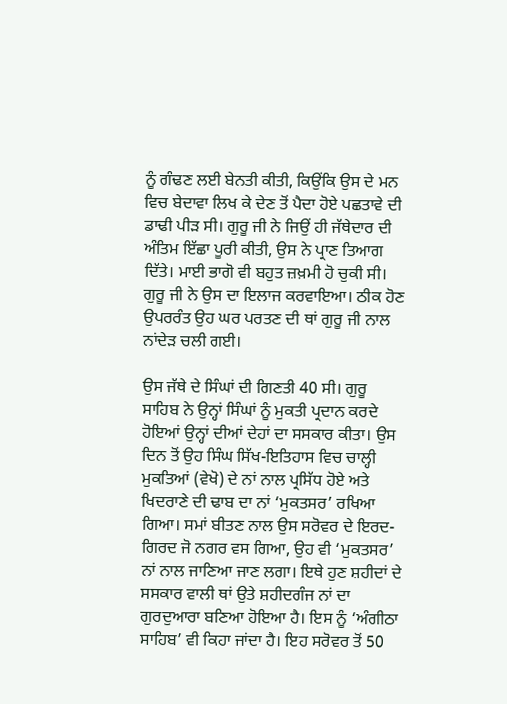ਨੂੰ ਗੰਢਣ ਲਈ ਬੇਨਤੀ ਕੀਤੀ, ਕਿਉਂਕਿ ਉਸ ਦੇ ਮਨ ਵਿਚ ਬੇਦਾਵਾ ਲਿਖ ਕੇ ਦੇਣ ਤੋਂ ਪੈਦਾ ਹੋਏ ਪਛਤਾਵੇ ਦੀ ਡਾਢੀ ਪੀੜ ਸੀ। ਗੁਰੂ ਜੀ ਨੇ ਜਿਉਂ ਹੀ ਜੱਥੇਦਾਰ ਦੀ ਅੰਤਿਮ ਇੱਛਾ ਪੂਰੀ ਕੀਤੀ, ਉਸ ਨੇ ਪ੍ਰਾਣ ਤਿਆਗ ਦਿੱਤੇ। ਮਾਈ ਭਾਗੋ ਵੀ ਬਹੁਤ ਜ਼ਖ਼ਮੀ ਹੋ ਚੁਕੀ ਸੀ। ਗੁਰੂ ਜੀ ਨੇ ਉਸ ਦਾ ਇਲਾਜ ਕਰਵਾਇਆ। ਠੀਕ ਹੋਣ ਉਪਰਰੰਤ ਉਹ ਘਰ ਪਰਤਣ ਦੀ ਥਾਂ ਗੁਰੂ ਜੀ ਨਾਲ ਨਾਂਦੇੜ ਚਲੀ ਗਈ।

ਉਸ ਜੱਥੇ ਦੇ ਸਿੰਘਾਂ ਦੀ ਗਿਣਤੀ 40 ਸੀ। ਗੁਰੂ ਸਾਹਿਬ ਨੇ ਉਨ੍ਹਾਂ ਸਿੰਘਾਂ ਨੂੰ ਮੁਕਤੀ ਪ੍ਰਦਾਨ ਕਰਦੇ ਹੋਇਆਂ ਉਨ੍ਹਾਂ ਦੀਆਂ ਦੇਹਾਂ ਦਾ ਸਸਕਾਰ ਕੀਤਾ। ਉਸ ਦਿਨ ਤੋਂ ਉਹ ਸਿੰਘ ਸਿੱਖ-ਇਤਿਹਾਸ ਵਿਚ ਚਾਲ੍ਹੀ ਮੁਕਤਿਆਂ (ਵੇਖੋ) ਦੇ ਨਾਂ ਨਾਲ ਪ੍ਰਸਿੱਧ ਹੋਏ ਅਤੇ ਖਿਦਰਾਣੇ ਦੀ ਢਾਬ ਦਾ ਨਾਂ ‘ਮੁਕਤਸਰ’ ਰਖਿਆ ਗਿਆ। ਸਮਾਂ ਬੀਤਣ ਨਾਲ ਉਸ ਸਰੋਵਰ ਦੇ ਇਰਦ-ਗਿਰਦ ਜੋ ਨਗਰ ਵਸ ਗਿਆ, ਉਹ ਵੀ ‘ਮੁਕਤਸਰ’ ਨਾਂ ਨਾਲ ਜਾਣਿਆ ਜਾਣ ਲਗਾ। ਇਥੇ ਹੁਣ ਸ਼ਹੀਦਾਂ ਦੇ ਸਸਕਾਰ ਵਾਲੀ ਥਾਂ ਉਤੇ ਸ਼ਹੀਦਗੰਜ ਨਾਂ ਦਾ ਗੁਰਦੁਆਰਾ ਬਣਿਆ ਹੋਇਆ ਹੈ। ਇਸ ਨੂੰ ‘ਅੰਗੀਠਾ ਸਾਹਿਬ’ ਵੀ ਕਿਹਾ ਜਾਂਦਾ ਹੈ। ਇਹ ਸਰੋਵਰ ਤੋਂ 50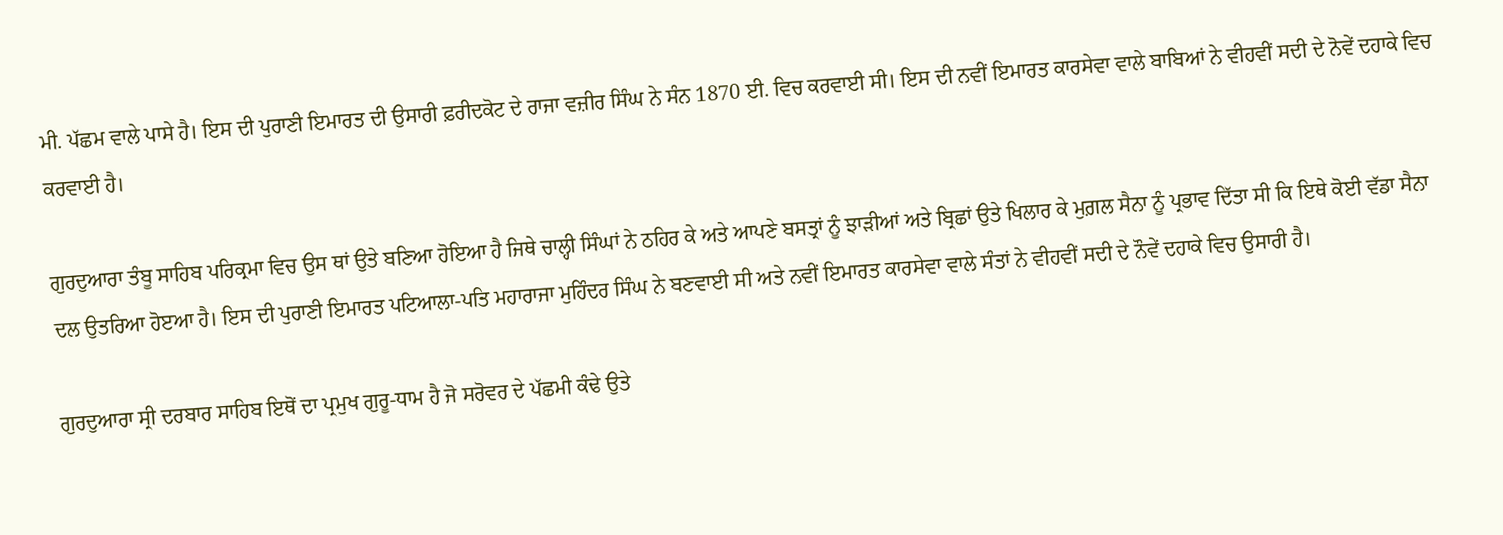ਮੀ. ਪੱਛਮ ਵਾਲੇ ਪਾਸੇ ਹੈ। ਇਸ ਦੀ ਪੁਰਾਣੀ ਇਮਾਰਤ ਦੀ ਉਸਾਰੀ ਫ਼ਰੀਦਕੋਟ ਦੇ ਰਾਜਾ ਵਜ਼ੀਰ ਸਿੰਘ ਨੇ ਸੰਨ 1870 ਈ. ਵਿਚ ਕਰਵਾਈ ਸੀ। ਇਸ ਦੀ ਨਵੀਂ ਇਮਾਰਤ ਕਾਰਸੇਵਾ ਵਾਲੇ ਬਾਬਿਆਂ ਨੇ ਵੀਹਵੀਂ ਸਦੀ ਦੇ ਨੋਵੇਂ ਦਹਾਕੇ ਵਿਚ ਕਰਵਾਈ ਹੈ।

ਗੁਰਦੁਆਰਾ ਤੰਬੂ ਸਾਹਿਬ ਪਰਿਕ੍ਰਮਾ ਵਿਚ ਉਸ ਥਾਂ ਉਤੇ ਬਣਿਆ ਹੋਇਆ ਹੈ ਜਿਥੇ ਚਾਲ੍ਹੀ ਸਿੰਘਾਂ ਨੇ ਠਹਿਰ ਕੇ ਅਤੇ ਆਪਣੇ ਬਸਤ੍ਰਾਂ ਨੂੰ ਝਾੜੀਆਂ ਅਤੇ ਬ੍ਰਿਛਾਂ ਉਤੇ ਖਿਲਾਰ ਕੇ ਮੁਗ਼ਲ ਸੈਨਾ ਨੂੰ ਪ੍ਰਭਾਵ ਦਿੱਤਾ ਸੀ ਕਿ ਇਥੇ ਕੋਈ ਵੱਡਾ ਸੈਨਾ ਦਲ ਉਤਰਿਆ ਹੋੲਆ ਹੈ। ਇਸ ਦੀ ਪੁਰਾਣੀ ਇਮਾਰਤ ਪਟਿਆਲਾ-ਪਤਿ ਮਹਾਰਾਜਾ ਮੁਹਿੰਦਰ ਸਿੰਘ ਨੇ ਬਣਵਾਈ ਸੀ ਅਤੇ ਨਵੀਂ ਇਮਾਰਤ ਕਾਰਸੇਵਾ ਵਾਲੇ ਸੰਤਾਂ ਨੇ ਵੀਹਵੀਂ ਸਦੀ ਦੇ ਨੌਵੇਂ ਦਹਾਕੇ ਵਿਚ ਉਸਾਰੀ ਹੈ।

ਗੁਰਦੁਆਰਾ ਸ੍ਰੀ ਦਰਬਾਰ ਸਾਹਿਬ ਇਥੋਂ ਦਾ ਪ੍ਰਮੁਖ ਗੁਰੂ-ਧਾਮ ਹੈ ਜੋ ਸਰੋਵਰ ਦੇ ਪੱਛਮੀ ਕੰਢੇ ਉਤੇ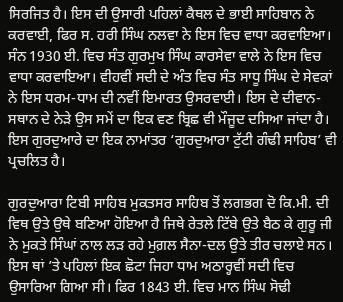ਸਿਰਜਿਤ ਹੈ। ਇਸ ਦੀ ਉਸਾਰੀ ਪਹਿਲਾਂ ਕੈਥਲ ਦੇ ਭਾਈ ਸਾਹਿਬਾਨ ਨੇ ਕਰਵਾਈ, ਫਿਰ ਸ. ਹਰੀ ਸਿੰਘ ਨਲਵਾ ਨੇ ਇਸ ਵਿਚ ਵਾਧਾ ਕਰਵਾਇਆ। ਸੰਨ 1930 ਈ. ਵਿਚ ਸੰਤ ਗੁਰਮੁਖ ਸਿੰਘ ਕਾਰਸੇਵਾ ਵਾਲੇ ਨੇ ਇਸ ਵਿਚ ਵਾਧਾ ਕਰਵਾਇਆ। ਵੀਹਵੀਂ ਸਦੀ ਦੇ ਅੰਤ ਵਿਚ ਸੰਤ ਸਾਧੂ ਸਿੰਘ ਦੇ ਸੇਵਕਾਂ ਨੇ ਇਸ ਧਰਮ-ਧਾਮ ਦੀ ਨਵੀਂ ਇਮਾਰਤ ਉਸਰਵਾਈ। ਇਸ ਦੇ ਦੀਵਾਨ-ਸਥਾਨ ਦੇ ਨੇੜੇ ਉਸ ਸਮੇਂ ਦਾ ਇਕ ਵਣ ਬ੍ਰਿਛ ਵੀ ਮੌਜੂਦ ਦਸਿਆ ਜਾਂਦਾ ਹੈ। ਇਸ ਗੁਰਦੁਆਰੇ ਦਾ ਇਕ ਨਾਮਾਂਤਰ ‘ਗੁਰਦੁਆਰਾ ਟੁੱਟੀ ਗੰਢੀ ਸਾਹਿਬ’ ਵੀ ਪ੍ਰਚਲਿਤ ਹੈ।

ਗੁਰਦੁਆਰਾ ਟਿਬੀ ਸਾਹਿਬ ਮੁਕਤਸਰ ਸਾਹਿਬ ਤੋਂ ਲਗਭਗ ਦੋ ਕਿ.ਮੀ. ਦੀ ਵਿਥ ਉਤੇ ਉਥੇ ਬਣਿਆ ਹੋਇਆ ਹੈ ਜਿਥੇ ਰੇਤਲੇ ਟਿੱਬੇ ਉਤੇ ਬੈਠ ਕੇ ਗੁਰੂ ਜੀ ਨੇ ਮੁਕਤੇ ਸਿੰਘਾਂ ਨਾਲ ਲੜ ਰਹੇ ਮੁਗ਼ਲ ਸੈਨਾ-ਦਲ ਉਤੇ ਤੀਰ ਚਲਾਏ ਸਨ। ਇਸ ਥਾਂ ’ਤੇ ਪਹਿਲਾਂ ਇਕ ਛੋਟਾ ਜਿਹਾ ਧਾਮ ਅਠਾਰ੍ਹਵੀਂ ਸਦੀ ਵਿਚ ਉਸਾਰਿਆ ਗਿਆ ਸੀ। ਫਿਰ 1843 ਈ. ਵਿਚ ਮਾਨ ਸਿੰਘ ਸੋਢੀ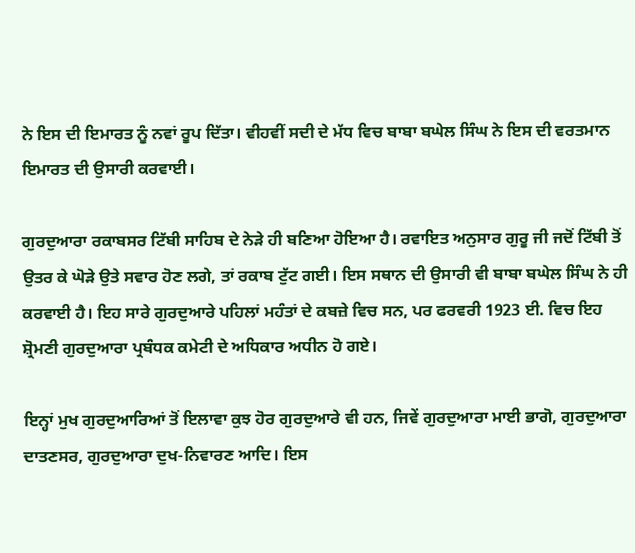ਨੇ ਇਸ ਦੀ ਇਮਾਰਤ ਨੂੰ ਨਵਾਂ ਰੂਪ ਦਿੱਤਾ। ਵੀਹਵੀਂ ਸਦੀ ਦੇ ਮੱਧ ਵਿਚ ਬਾਬਾ ਬਘੇਲ ਸਿੰਘ ਨੇ ਇਸ ਦੀ ਵਰਤਮਾਨ ਇਮਾਰਤ ਦੀ ਉਸਾਰੀ ਕਰਵਾਈ।

ਗੁਰਦੁਆਰਾ ਰਕਾਬਸਰ ਟਿੱਬੀ ਸਾਹਿਬ ਦੇ ਨੇੜੇ ਹੀ ਬਣਿਆ ਹੋਇਆ ਹੈ। ਰਵਾਇਤ ਅਨੁਸਾਰ ਗੁਰੂ ਜੀ ਜਦੋਂ ਟਿੱਬੀ ਤੋਂ ਉਤਰ ਕੇ ਘੋੜੇ ਉਤੇ ਸਵਾਰ ਹੋਣ ਲਗੇ, ਤਾਂ ਰਕਾਬ ਟੁੱਟ ਗਈ। ਇਸ ਸਥਾਨ ਦੀ ਉਸਾਰੀ ਵੀ ਬਾਬਾ ਬਘੇਲ ਸਿੰਘ ਨੇ ਹੀ ਕਰਵਾਈ ਹੈ। ਇਹ ਸਾਰੇ ਗੁਰਦੁਆਰੇ ਪਹਿਲਾਂ ਮਹੰਤਾਂ ਦੇ ਕਬਜ਼ੇ ਵਿਚ ਸਨ, ਪਰ ਫਰਵਰੀ 1923 ਈ. ਵਿਚ ਇਹ ਸ਼੍ਰੋਮਣੀ ਗੁਰਦੁਆਰਾ ਪ੍ਰਬੰਧਕ ਕਮੇਟੀ ਦੇ ਅਧਿਕਾਰ ਅਧੀਨ ਹੋ ਗਏ।

ਇਨ੍ਹਾਂ ਮੁਖ ਗੁਰਦੁਆਰਿਆਂ ਤੋਂ ਇਲਾਵਾ ਕੁਝ ਹੋਰ ਗੁਰਦੁਆਰੇ ਵੀ ਹਨ, ਜਿਵੇਂ ਗੁਰਦੁਆਰਾ ਮਾਈ ਭਾਗੋ, ਗੁਰਦੁਆਰਾ ਦਾਤਣਸਰ, ਗੁਰਦੁਆਰਾ ਦੁਖ-ਨਿਵਾਰਣ ਆਦਿ। ਇਸ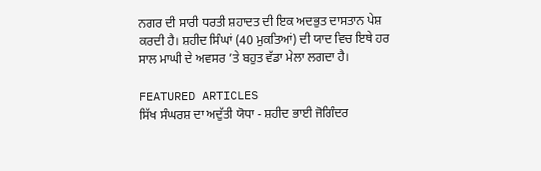ਨਗਰ ਦੀ ਸਾਰੀ ਧਰਤੀ ਸ਼ਹਾਦਤ ਦੀ ਇਕ ਅਦਭੁਤ ਦਾਸਤਾਨ ਪੇਸ਼ ਕਰਦੀ ਹੈ। ਸ਼ਹੀਦ ਸਿੰਘਾਂ (40 ਮੁਕਤਿਆਂ) ਦੀ ਯਾਦ ਵਿਚ ਇਥੇ ਹਰ ਸਾਲ ਮਾਘੀ ਦੇ ਅਵਸਰ ’ਤੇ ਬਹੁਤ ਵੱਡਾ ਮੇਲਾ ਲਗਦਾ ਹੈ।

FEATURED ARTICLES
ਸਿੱਖ ਸੰਘਰਸ਼ ਦਾ ਅਦੁੱਤੀ ਯੋਧਾ - ਸ਼ਹੀਦ ਭਾਈ ਜੋਗਿੰਦਰ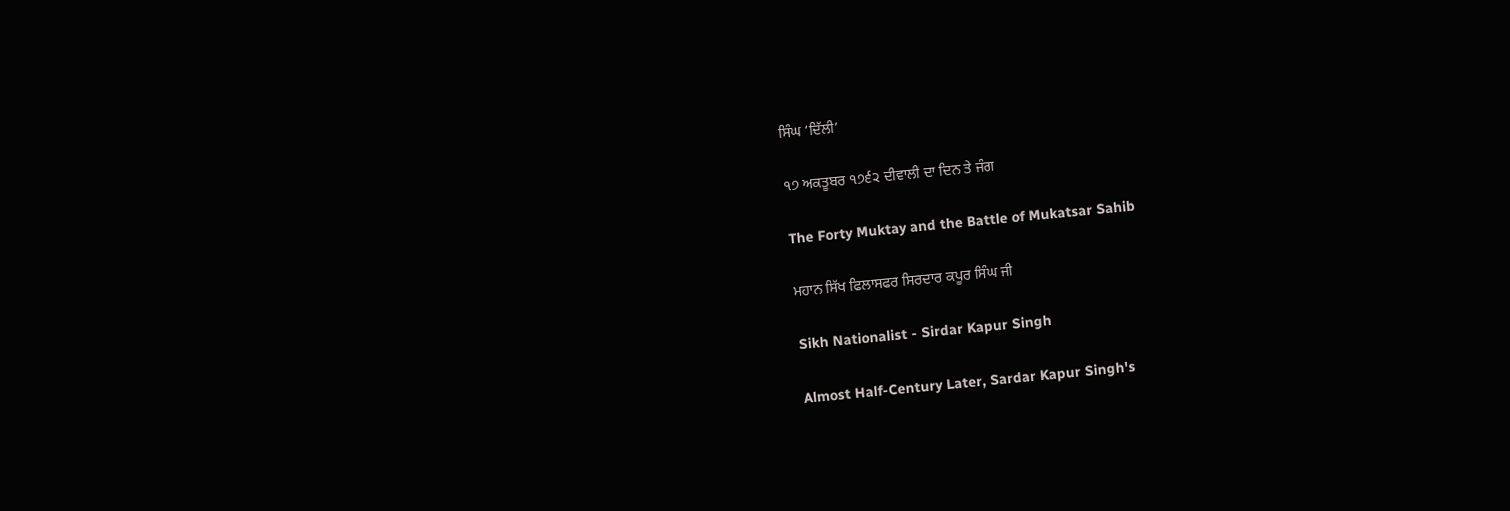ਸਿੰਘ ‘ਦਿੱਲੀ’

੧੭ ਅਕਤੂਬਰ ੧੭੬੨ ਦੀਵਾਲੀ ਦਾ ਦਿਨ ਤੇ ਜੰਗ

The Forty Muktay and the Battle of Mukatsar Sahib

ਮਹਾਨ ਸਿੱਖ ਫਿਲਾਸਫਰ ਸਿਰਦਾਰ ਕਪੂਰ ਸਿੰਘ ਜੀ

Sikh Nationalist - Sirdar Kapur Singh

Almost Half-Century Later, Sardar Kapur Singh's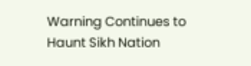Warning Continues to Haunt Sikh Nation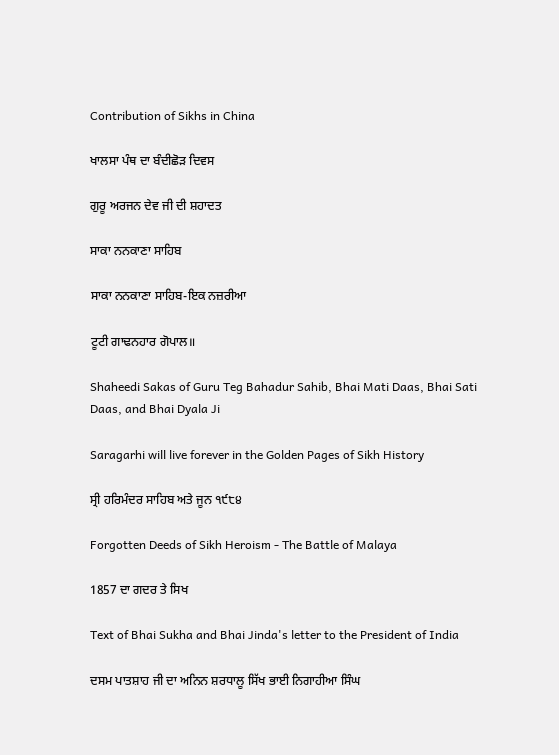Contribution of Sikhs in China

ਖਾਲਸਾ ਪੰਥ ਦਾ ਬੰਦੀਛੋੜ ਦਿਵਸ

ਗੁਰੂ ਅਰਜਨ ਦੇਵ ਜੀ ਦੀ ਸ਼ਹਾਦਤ

ਸਾਕਾ ਨਨਕਾਣਾ ਸਾਹਿਬ

ਸਾਕਾ ਨਨਕਾਣਾ ਸਾਹਿਬ-ਇਕ ਨਜ਼ਰੀਆ

ਟੂਟੀ ਗਾਢਨਹਾਰ ਗੋਪਾਲ॥

Shaheedi Sakas of Guru Teg Bahadur Sahib, Bhai Mati Daas, Bhai Sati Daas, and Bhai Dyala Ji

Saragarhi will live forever in the Golden Pages of Sikh History

ਸ੍ਰੀ ਹਰਿਮੰਦਰ ਸਾਹਿਬ ਅਤੇ ਜੂਨ ੧੯੮੪

Forgotten Deeds of Sikh Heroism - The Battle of Malaya

1857 ਦਾ ਗਦਰ ਤੇ ਸਿਖ

Text of Bhai Sukha and Bhai Jinda's letter to the President of India

ਦਸਮ ਪਾਤਸ਼ਾਹ ਜੀ ਦਾ ਅਨਿਨ ਸ਼ਰਧਾਲੂ ਸਿੱਖ ਭਾਈ ਨਿਗਾਹੀਆ ਸਿੰਘ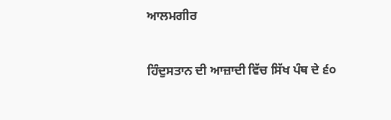ਆਲਮਗੀਰ

ਹਿੰਦੁਸਤਾਨ ਦੀ ਆਜ਼ਾਦੀ ਵਿੱਚ ਸਿੱਖ ਪੰਥ ਦੇ ੬੦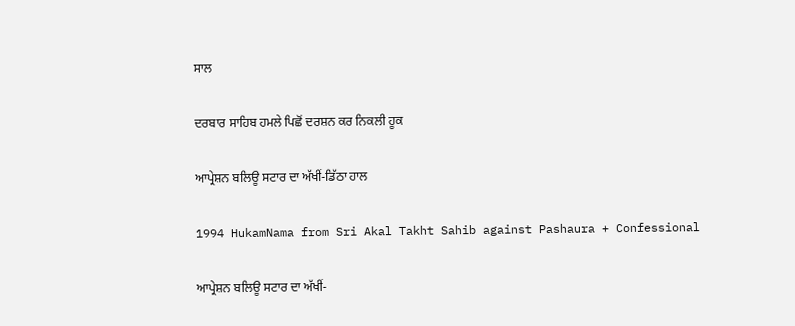ਸਾਲ

ਦਰਬਾਰ ਸਾਹਿਬ ਹਮਲੇ ਪਿਛੋਂ ਦਰਸ਼ਨ ਕਰ ਨਿਕਲੀ ਹੂਕ

ਆਪ੍ਰੇਸ਼ਨ ਬਲਿਊ ਸਟਾਰ ਦਾ ਅੱਖੀਂ-ਡਿੱਠਾ ਹਾਲ

1994 HukamNama from Sri Akal Takht Sahib against Pashaura + Confessional

ਆਪ੍ਰੇਸ਼ਨ ਬਲਿਊ ਸਟਾਰ ਦਾ ਅੱਖੀਂ-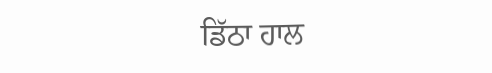ਡਿੱਠਾ ਹਾਲ